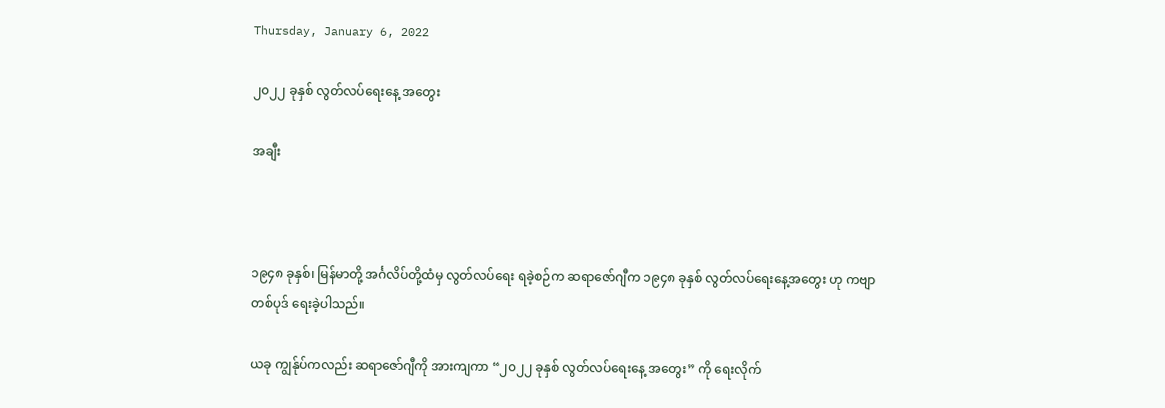Thursday, January 6, 2022

၂၀၂၂ ခုနှစ် လွတ်လပ်ရေးနေ့ အတွေး

အချီး



၁၉၄၈ ခုနှစ်၊ မြန်မာတို့ အင်္ဂလိပ်တို့ထံမှ လွတ်လပ်ရေး ရခဲ့စဉ်က ဆရာဇော်ဂျီက ၁၉၄၈ ခုနှစ် လွတ်လပ်ရေးနေ့အတွေး ဟု ကဗျာတစ်ပုဒ် ရေးခဲ့ပါသည်။

ယခု ကျွန်ုပ်ကလည်း ဆရာဇော်ဂျီကို အားကျကာ “၂၀၂၂ ခုနှစ် လွတ်လပ်ရေးနေ့ အတွေး” ကို ရေးလိုက်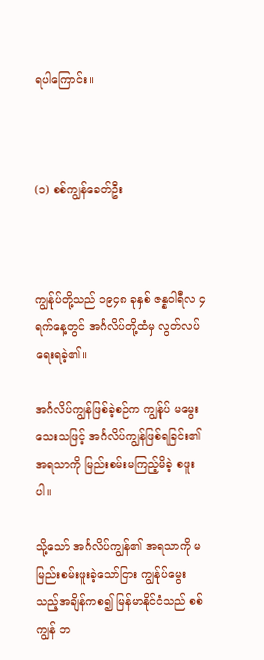ရပါကြောင်း။



(၁) စစ်ကျွန်ခေတ်ဦး



ကျွန်ုပ်တို့သည် ၁၉၄၈ ခုနှစ် ဇန္နဝါရီလ ၄ ရက်နေ့တွင် အင်္ဂလိပ်တို့ထံမှ လွတ်လပ်ရေးရခဲ့၏။

အင်္ဂလိပ်ကျွန်ဖြစ်ခဲ့စဉ်က ကျွန်ုပ် မမွေးသေးသဖြင့် အင်္ဂလိပ်ကျွန်ဖြစ်ရခြင်း၏ အရသာကို မြည်းစမ်းမကြည့်မိခဲ့ စဖူးပါ။

သို့သော် အင်္ဂလိပ်ကျွန်၏ အရသာကို မမြည်းစမ်းဖူးခဲ့သော်ငြား ကျွန်ုပ်မွေးသည့်အချိန်ကစ၍ မြန်မာနိုင်ငံသည် စစ်ကျွန် ဘ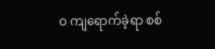ဝ ကျရောက်ခဲ့ရာ စစ်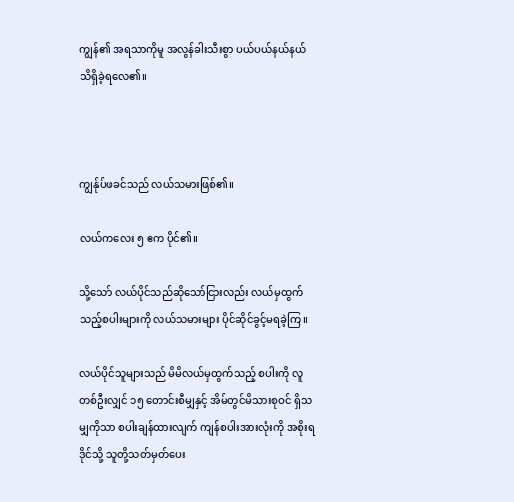ကျွန်၏ အရသာကိုမူ အလွန်ခါးသီးစွာ ပယ်ပယ်နယ်နယ် သိရှိခဲ့ရလေ၏။



ကျွန်ုပ်ဖခင်သည် လယ်သမားဖြစ်၏။

လယ်ကလေး ၅ ဧက ပိုင်၏။

သို့သော် လယ်ပိုင်သည်ဆိုသော်ငြားလည်း လယ်မှထွက်သည့်စပါးများကို လယ်သမားများ ပိုင်ဆိုင်ခွင့်မရခဲ့ကြ။

လယ်ပိုင်သူများသည် မိမိလယ်မှထွက်သည့် စပါးကို လူတစ်ဦးလျှင် ၁၅ တောင်းစီမျှနှင့် အိမ်တွင်မိသားစုဝင် ရှိသမျှကိုသာ စပါးချန်ထားလျက် ကျန်စပါးအားလုံးကို အစိုးရဒိုင်သို့ သူတို့သတ်မှတ်ပေး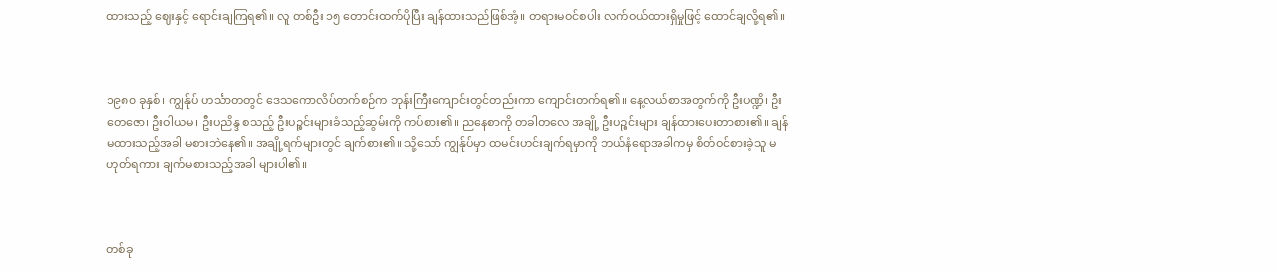ထားသည့် ဈေးနှင့် ရောင်းချကြရ၏။ လူ တစ်ဦး ၁၅ တောင်းထက်ပိုပြီး ချန်ထားသည်ဖြစ်အံ့။ တရားမဝင်စပါး လက်ဝယ်ထားရှိမှုဖြင့် ထောင်ချလို့ရ၏။



၁၉၈၀ ခုနှစ်၊ ကျွန်ုပ် ဟင်္သာတတွင် ဒေသကောလိပ်တက်စဉ်က ဘုန်းကြီးကျောင်းတွင်တည်းကာ ကျောင်းတက်ရ၏။ နေ့လယ်စာအတွက်ကို ဦးပဏ္ဍိ၊ ဦးတေဇော၊ ဦးဝါယမ၊ ဦးပညိန္ဒ စသည့် ဦးပဉ္စင်းများခံသည့်ဆွမ်းကို ကပ်စား၏။ ညနေစာကို တခါတလေ အချို့ ဦးပဉ္စင်းများ ချန်ထားပေးတာစား၏။ ချန်မထားသည့်အခါ မစားဘဲနေ၏။ အချို့ရက်များတွင် ချက်စား၏။ သို့သော် ကျွန်ုပ်မှာ ထမင်းဟင်းချက်ရမှာကို ဘယ်နံရောအခါကမှ စိတ်ဝင်စားခဲ့သူ မဟုတ်ရကား ချက်မစားသည့်အခါ များပါ၏။



တစ်ခု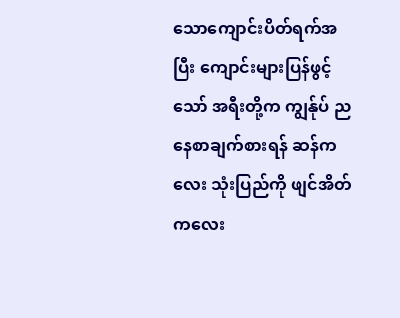သောကျောင်းပိတ်ရက်အပြီး ကျောင်းများပြန်ဖွင့်သော် အရီးတို့က ကျွန်ုပ် ညနေစာချက်စားရန် ဆန်ကလေး သုံးပြည်ကို ဖျင်အိတ်ကလေး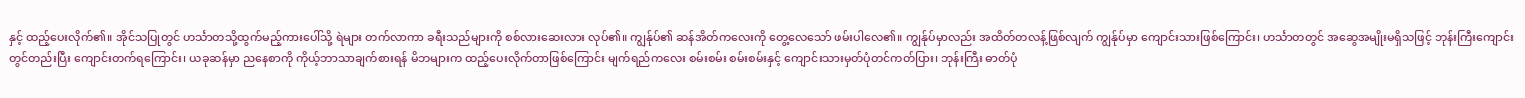နှင့် ထည့်ပေးလိုက်၏။ အိုင်သပြုတွင် ဟင်္သာတသို့ထွက်မည့်ကားပေါ်သို့ ရဲများ တက်လာကာ ခရီးသည်များကို စစ်လားဆေးလား လုပ်၏။ ကျွန်ုပ်၏ ဆန်အိတ်ကလေးကို တွေ့လေသော် ဖမ်းပါလေ၏။ ကျွန်ုပ်မှာလည်း အထိတ်တလန့်ဖြစ်လျက် ကျွန်ုပ်မှာ ကျောင်းသားဖြစ်ကြောင်း၊ ဟင်္သာတတွင် အဆွေအမျိုးမရှိသဖြင့် ဘုန်းကြီးကျောင်းတွင်တည်းပြီး ကျောင်းတက်ရကြောင်း၊ ယခုဆန်မှာ ညနေစာကို ကိုယ့်ဘာသာချက်စားရန် မိဘများက ထည့်ပေးလိုက်တာဖြစ်ကြောင်း မျက်ရည်ကလေး စမ်းစမ်း စမ်းစမ်းနှင့် ကျောင်းသားမှတ်ပုံတင်ကတ်ပြား၊ ဘုန်းကြီး ဓာတ်ပုံ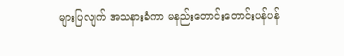များပြလျက် အသနားခံကာ မနည်းတောင်းတောင်းပန်ပန်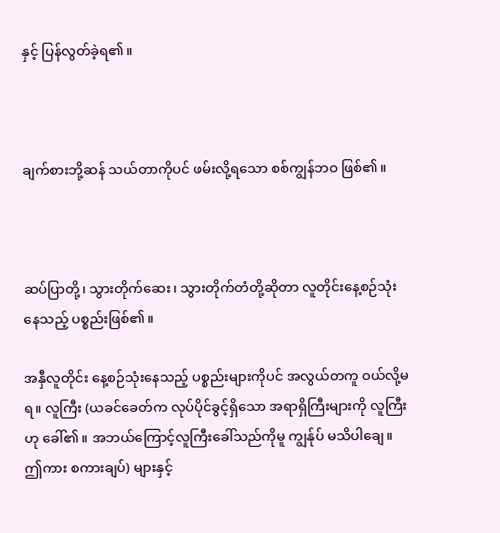နှင့် ပြန်လွတ်ခဲ့ရ၏။



ချက်စားဘို့ဆန် သယ်တာကိုပင် ဖမ်းလို့ရသော စစ်ကျွန်ဘဝ ဖြစ်၏။



ဆပ်ပြာတို့၊ သွားတိုက်ဆေး၊ သွားတိုက်တံတို့ဆိုတာ လူတိုင်းနေ့စဉ်သုံးနေသည့် ပစ္စည်းဖြစ်၏။

အနှီလူတိုင်း နေ့စဉ်သုံးနေသည့် ပစ္စည်းများကိုပင် အလွယ်တကူ ဝယ်လို့မရ။ လူကြီး (ယခင်ခေတ်က လုပ်ပိုင်ခွင့်ရှိသော အရာရှိကြီးများကို လူကြီးဟု ခေါ်၏။ အဘယ်ကြောင့်လူကြီးခေါ်သည်ကိုမူ ကျွန်ုပ် မသိပါချေ။ ဤကား စကားချပ်) များနှင့်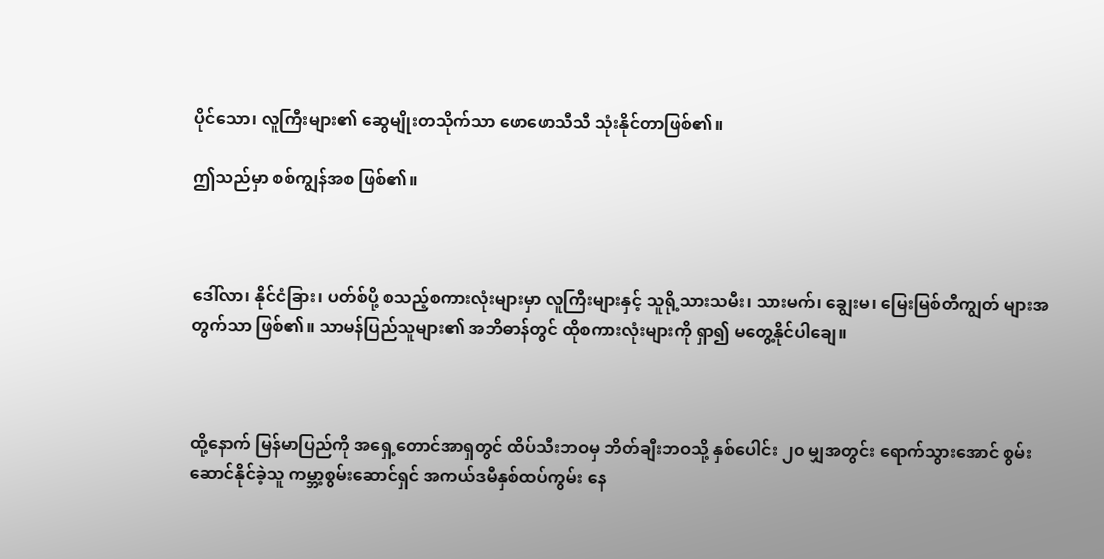ပိုင်သော၊ လူကြီးများ၏ ဆွေမျိုးတသိုက်သာ ဖောဖောသီသီ သုံးနိုင်တာဖြစ်၏။

ဤသည်မှာ စစ်ကျွန်အစ ဖြစ်၏။



ဒေါ်လာ၊ နိုင်ငံခြား၊ ပတ်စ်ပို့ စသည့်စကားလုံးများမှာ လူကြီးများနှင့် သူရို့သားသမီး၊ သားမက်၊ ချွေးမ၊ မြေးမြစ်တီကျွတ် များအတွက်သာ ဖြစ်၏။ သာမန်ပြည်သူများ၏ အဘိဓာန်တွင် ထိုစကားလုံးများကို ရှာ၍ မတွေ့နိုင်ပါချေ။



ထို့နောက် မြန်မာပြည်ကို အရှေ့တောင်အာရှတွင် ထိပ်သီးဘဝမှ ဘိတ်ချီးဘဝသို့ နှစ်ပေါင်း ၂၀ မျှအတွင်း ရောက်သွားအောင် စွမ်းဆောင်နိုင်ခဲ့သူ ကမ္ဘာ့စွမ်းဆောင်ရှင် အကယ်ဒမီနှစ်ထပ်ကွမ်း နေ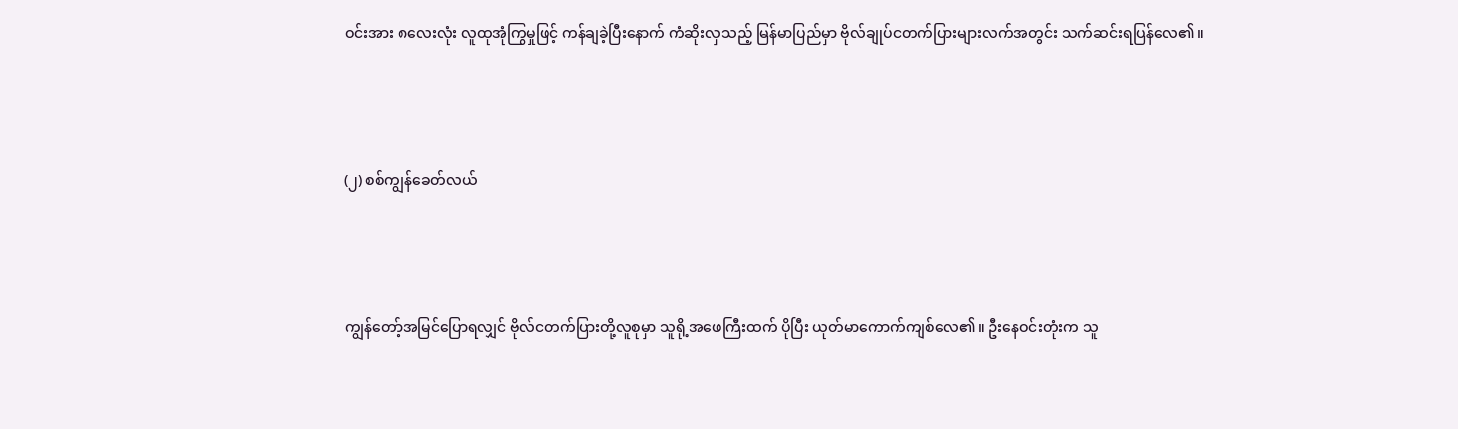ဝင်းအား ၈လေးလုံး လူထုအုံကြွမှုဖြင့် ကန်ချခဲ့ပြီးနောက် ကံဆိုးလှသည့် မြန်မာပြည်မှာ ဗိုလ်ချုပ်ငတက်ပြားများလက်အတွင်း သက်ဆင်းရပြန်လေ၏။



(၂) စစ်ကျွန်ခေတ်လယ်



ကျွန်တော့်အမြင်ပြောရလျှင် ဗိုလ်ငတက်ပြားတို့လူစုမှာ သူရို့အဖေကြီးထက် ပိုပြီး ယုတ်မာကောက်ကျစ်လေ၏။ ဦးနေဝင်းတုံးက သူ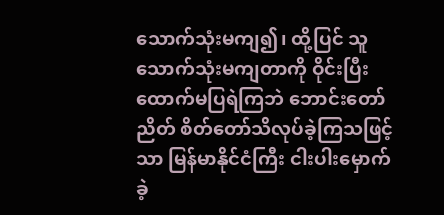သောက်သုံးမကျ၍၊ ထို့ပြင် သူ သောက်သုံးမကျတာကို ဝိုင်းပြီး ထောက်မပြရဲကြဘဲ ဘောင်းတော်ညိတ် စိတ်တော်သိလုပ်ခဲ့ကြသဖြင့်သာ မြန်မာနိုင်ငံကြီး ငါးပါးမှောက်ခဲ့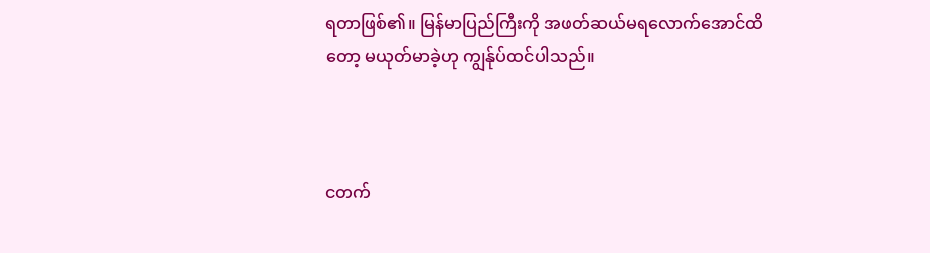ရတာဖြစ်၏။ မြန်မာပြည်ကြီးကို အဖတ်ဆယ်မရလောက်အောင်ထိတော့ မယုတ်မာခဲ့ဟု ကျွန်ုပ်ထင်ပါသည်။



ငတက်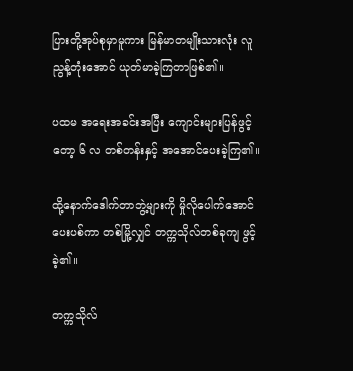ပြားတို့အုပ်စုမှာမူကား မြန်မာတမျိုးသားလုံး လူညွန့်တုံးအောင် ယုတ်မာခဲ့ကြတာဖြစ်၏။

ပထမ အရေးအခင်းအပြီး ကျောင်းများပြန်ဖွင့်တော့ ၆ လ တစ်တန်းနှင့် အအောင်ပေးခဲ့ကြ၏။

ထို့နောက်ဒေါက်တာဘွဲ့များကို မှိုလိုပေါက်အောင် ပေးပစ်ကာ တစ်မြို့လျှင် တက္ကသိုလ်တစ်ခုကျ ဖွင့်ခဲ့၏။

တက္ကသိုလ်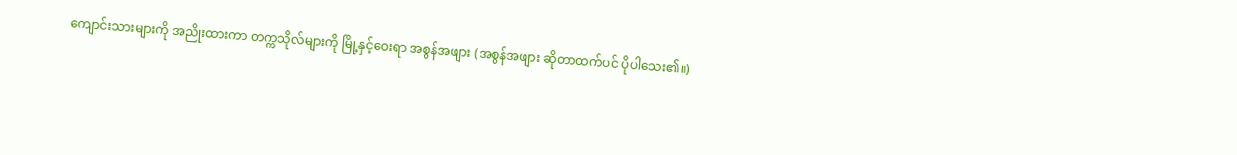ကျောင်းသားများကို အညိုးထားကာ တက္ကသိုလ်များကို မြို့နှင့်ဝေးရာ အစွန်အဖျား (အစွန်အဖျား ဆိုတာထက်ပင် ပိုပါသေး၏။)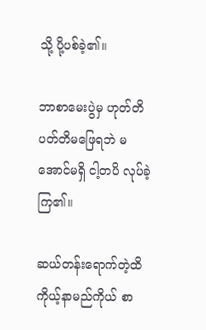သို့ ပို့ပစ်ခဲ့၏။

ဘာစာမေးပွဲမှ ဟုတ်တိပတ်တိမဖြေရဘဲ မအောင်မရှိ ငါ့တပိ လုပ်ခဲ့ကြ၏။

ဆယ်တန်းရောက်တဲ့ထိ ကိုယ့်နာမည်ကိုယ် စာ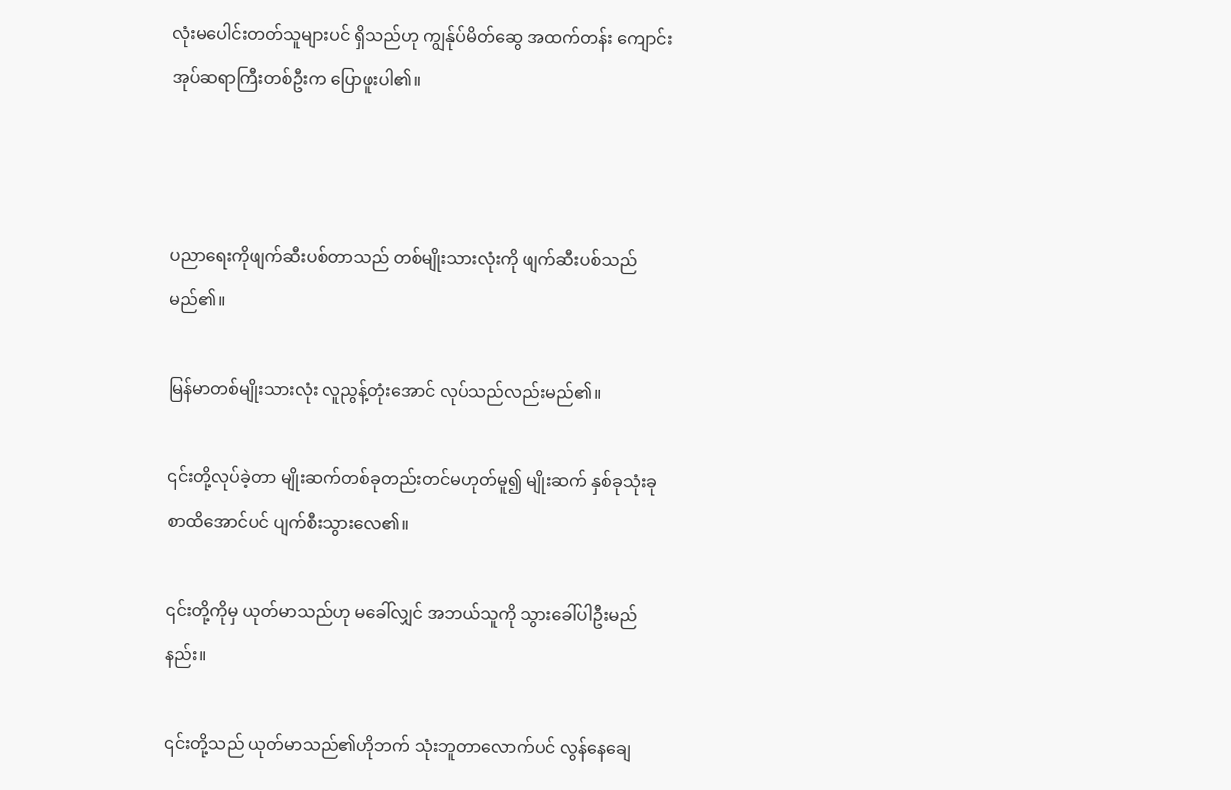လုံးမပေါင်းတတ်သူများပင် ရှိသည်ဟု ကျွန်ုပ်မိတ်ဆွေ အထက်တန်း ကျောင်းအုပ်ဆရာကြီးတစ်ဦးက ပြောဖူးပါ၏။



ပညာရေးကိုဖျက်ဆီးပစ်တာသည် တစ်မျိုးသားလုံးကို ဖျက်ဆီးပစ်သည်မည်၏။

မြန်မာတစ်မျိုးသားလုံး လူညွန့်တုံးအောင် လုပ်သည်လည်းမည်၏။

၎င်းတို့လုပ်ခဲ့တာ မျိုးဆက်တစ်ခုတည်းတင်မဟုတ်မူ၍ မျိုးဆက် နှစ်ခုသုံးခုစာထိအောင်ပင် ပျက်စီးသွားလေ၏။

၎င်းတို့ကိုမှ ယုတ်မာသည်ဟု မခေါ်လျှင် အဘယ်သူကို သွားခေါ်ပါဦးမည်နည်း။

၎င်းတို့သည် ယုတ်မာသည်၏ဟိုဘက် သုံးဘူတာလောက်ပင် လွန်နေချေ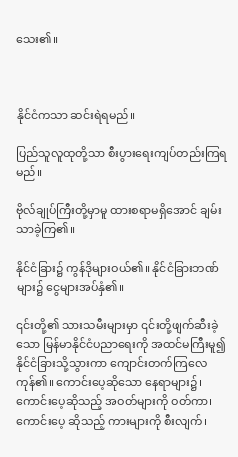သေး၏။



နိုင်ငံကသာ ဆင်းရဲရမည်။

ပြည်သူလူထုတို့သာ စီးပွားရေးကျပ်တည်းကြရမည်။

ဗိုလ်ချုပ်ကြီးတို့မှာမူ ထားစရာမရှိအောင် ချမ်းသာခဲ့ကြ၏။

နိုင်ငံခြား၌ ကွန်ဒိုများဝယ်၏။ နိုင်ငံခြားဘဏ်များ၌ ငွေများအပ်နှံ၏။

၎င်းတို့၏ သားသမီးများမှာ ၎င်းတို့ဖျက်ဆီးခဲ့သော မြန်မာနိုင်ငံပညာရေးကို အထင်မကြီးမူ၍ နိုင်ငံခြားသို့သွားကာ ကျောင်းတက်ကြလေကုန်၏။ ကောင်းပေ့ဆိုသော နေရာများ၌၊ ကောင်းပေ့ဆိုသည့် အဝတ်များကို ဝတ်ကာ၊ ကောင်းပေ့ ဆိုသည့် ကားများကို စီးလျက်၊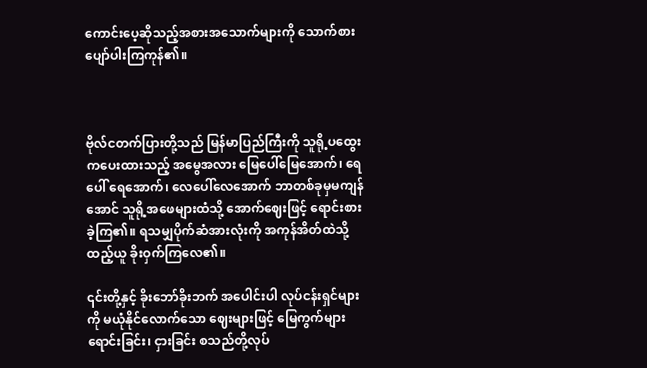ကောင်းပေ့ဆိုသည့်အစားအသောက်များကို သောက်စား ပျော်ပါးကြကုန်၏။



ဗိုလ်ငတက်ပြားတို့သည် မြန်မာပြည်ကြီးကို သူရို့ပထွေးကပေးထားသည့် အမွေအလား မြေပေါ်မြေအောက်၊ ရေပေါ် ရေအောက်၊ လေပေါ်လေအောက် ဘာတစ်ခုမှမကျန်အောင် သူရို့အဖေများထံသို့ အောက်ဈေးဖြင့် ရောင်းစားခဲ့ကြ၏။ ရသမျှပိုက်ဆံအားလုံးကို အကုန်အိတ်ထဲသို့ထည့်ယူ ခိုးဝှက်ကြလေ၏။

၎င်းတို့နှင့် ခိုးဘော်ခိုးဘက် အပေါင်းပါ လုပ်ငန်းရှင်များကို မယုံနိုင်လောက်သော ဈေးများဖြင့် မြေကွက်များ ရောင်းခြင်း၊ ငှားခြင်း စသည်တို့လုပ်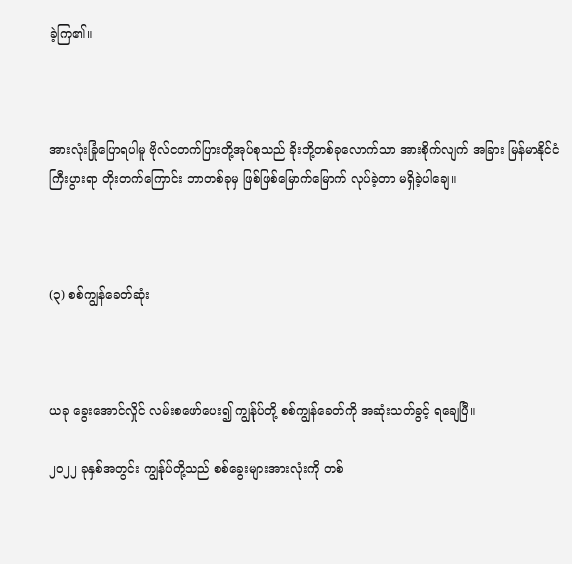ခဲ့ကြ၏။



အားလုံးခြုံပြောရပါမူ ဗိုလ်ငတက်ပြားတို့အုပ်စုသည် ခိုးဘို့တစ်ခုလောက်သာ အားစိုက်လျက် အခြား မြန်မာနိုင်ငံ ကြီးပွားရာ တိုးတက်ကြောင်း ဘာတစ်ခုမှ ဖြစ်ဖြစ်မြောက်မြောက် လုပ်ခဲ့တာ မရှိခဲ့ပါချေ။



(၃) စစ်ကျွန်ခေတ်ဆုံး



ယခု ခွေးအောင်လှိုင် လမ်းစဖော်ပေး၍ ကျွန်ုပ်တို့ စစ်ကျွန်ခေတ်ကို အဆုံးသတ်ခွင့် ရချေပြီ။

၂၀၂၂ ခုနှစ်အတွင်း ကျွန်ုပ်တို့သည် စစ်ခွေးများအားလုံးကို တစ်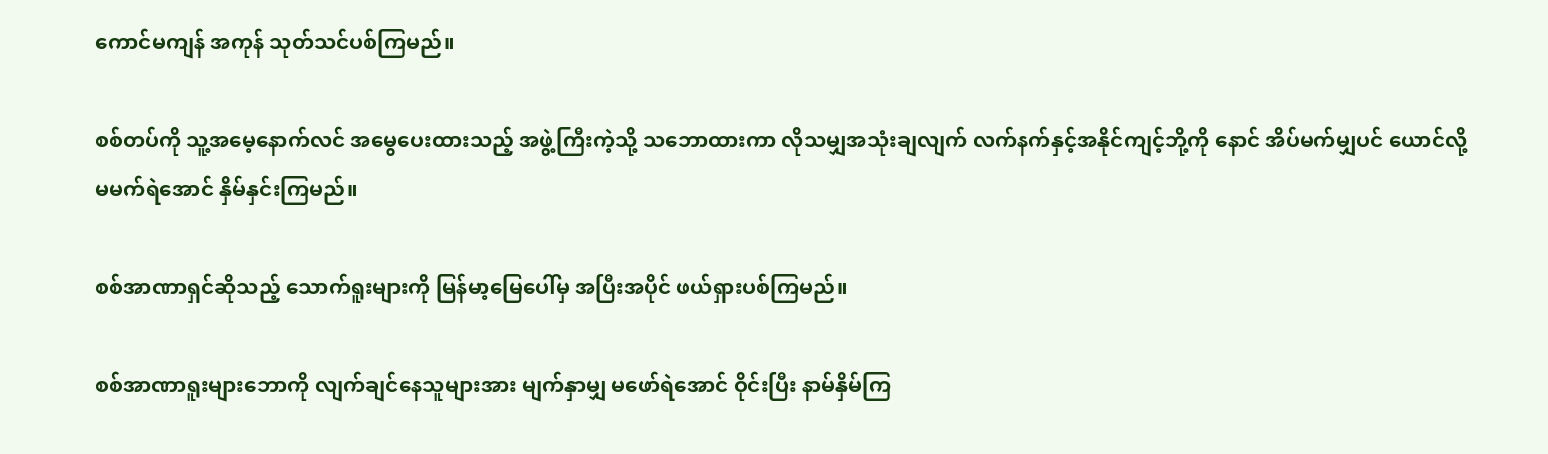ကောင်မကျန် အကုန် သုတ်သင်ပစ်ကြမည်။

စစ်တပ်ကို သူ့အမေ့နောက်လင် အမွေပေးထားသည့် အဖွဲ့ကြီးကဲ့သို့ သဘောထားကာ လိုသမျှအသုံးချလျက် လက်နက်နှင့်အနိုင်ကျင့်ဘို့ကို နောင် အိပ်မက်မျှပင် ယောင်လို့မမက်ရဲအောင် နှိမ်နှင်းကြမည်။

စစ်အာဏာရှင်ဆိုသည့် သောက်ရူးများကို မြန်မာ့မြေပေါ်မှ အပြီးအပိုင် ဖယ်ရှားပစ်ကြမည်။

စစ်အာဏာရူးများဘောကို လျက်ချင်နေသူများအား မျက်နှာမျှ မဖော်ရဲအောင် ဝိုင်းပြီး နာမ်နှိမ်ကြ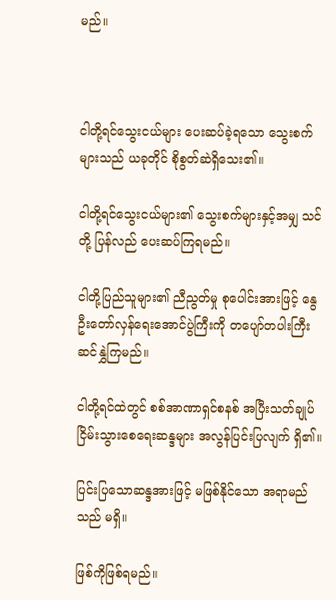မည်။



ငါတို့ရင်သွေးငယ်များ ပေးဆပ်ခဲ့ရသော သွေးစက်များသည် ယခုတိုင် စိုစွတ်ဆဲရှိသေး၏။

ငါတို့ရင်သွေးငယ်များ၏ သွေးစက်များနှင့်အမျှ သင်တို့ ပြန်လည် ပေးဆပ်ကြရမည်။

ငါတို့ပြည်သူများ၏ ညီညွတ်မှု စုပေါင်းအားဖြင့် နွေဦးတော်လှန်ရေးအောင်ပွဲကြီးကို တပျော်တပါးကြီး ဆင်နွှဲကြမည်။

ငါတို့ရင်ထဲတွင် စစ်အာဏာရှင်စနစ် အပြီးသတ်ချုပ်ငြိမ်းသွားစေရေးဆန္ဒများ အလွန်ပြင်းပြလျက် ရှိ၏။

ပြင်းပြသောဆန္ဒအားဖြင့် မဖြစ်နိုင်သော အရာမည်သည် မရှိ။

ဖြစ်ကိုဖြစ်ရမည်။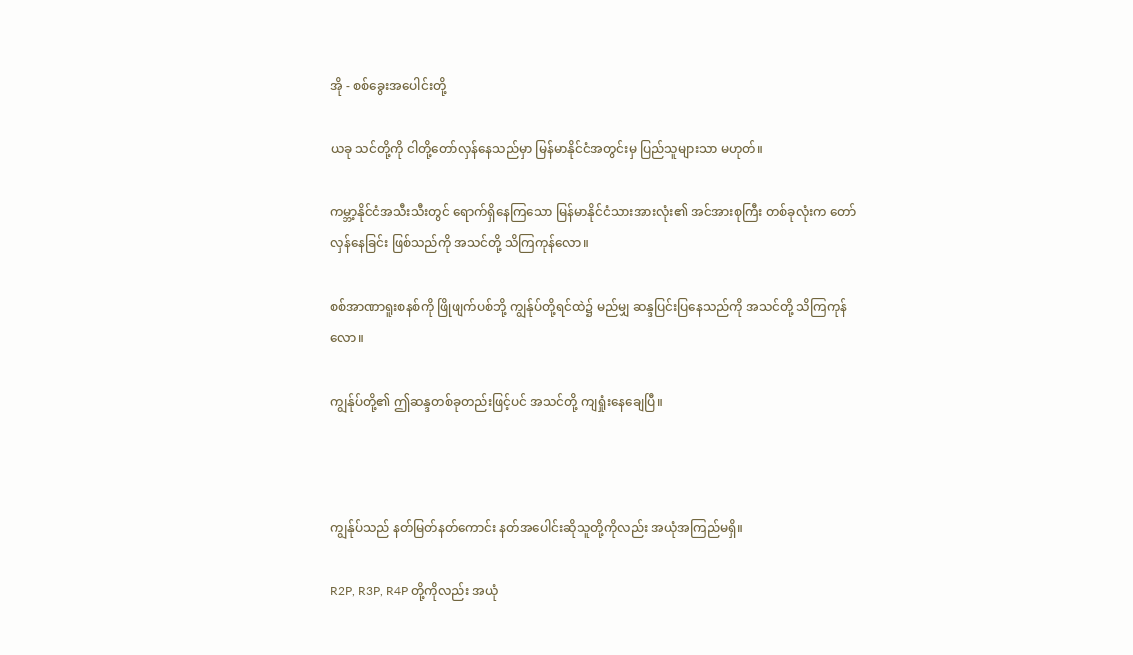အို - စစ်ခွေးအပေါင်းတို့

ယခု သင်တို့ကို ငါတို့တော်လှန်နေသည်မှာ မြန်မာနိုင်ငံအတွင်းမှ ပြည်သူများသာ မဟုတ်။

ကမ္ဘာ့နိုင်ငံအသီးသီးတွင် ရောက်ရှိနေကြသော မြန်မာနိုင်ငံသားအားလုံး၏ အင်အားစုကြီး တစ်ခုလုံးက တော်လှန်နေခြင်း ဖြစ်သည်ကို အသင်တို့ သိကြကုန်လော။

စစ်အာဏာရူးစနစ်ကို ဖြိုဖျက်ပစ်ဘို့ ကျွန်ုပ်တို့ရင်ထဲ၌ မည်မျှ ဆန္ဒပြင်းပြနေသည်ကို အသင်တို့ သိကြကုန်လော။

ကျွန်ုပ်တို့၏ ဤဆန္ဒတစ်ခုတည်းဖြင့်ပင် အသင်တို့ ကျရှုံးနေချေပြီ။



ကျွန်ုပ်သည် နတ်မြတ်နတ်ကောင်း နတ်အပေါင်းဆိုသူတို့ကိုလည်း အယုံအကြည်မရှိ။

R2P, R3P, R4P တို့ကိုလည်း အယုံ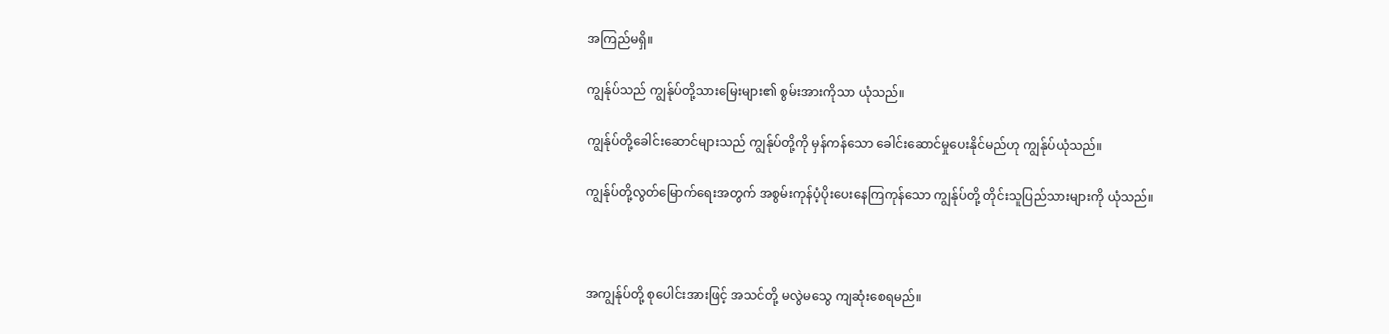အကြည်မရှိ။

ကျွန်ုပ်သည် ကျွန်ုပ်တို့သားမြေးများ၏ စွမ်းအားကိုသာ ယုံသည်။

ကျွန်ုပ်တို့ခေါင်းဆောင်များသည် ကျွန်ုပ်တို့ကို မှန်ကန်သော ခေါင်းဆောင်မှုပေးနိုင်မည်ဟု ကျွန်ုပ်ယုံသည်။

ကျွန်ုပ်တို့လွတ်မြောက်ရေးအတွက် အစွမ်းကုန်ပံ့ပိုးပေးနေကြကုန်သော ကျွန်ုပ်တို့ တိုင်းသူပြည်သားများကို ယုံသည်။



အကျွန်ုပ်တို့ စုပေါင်းအားဖြင့် အသင်တို့ မလွဲမသွေ ကျဆုံးစေရမည်။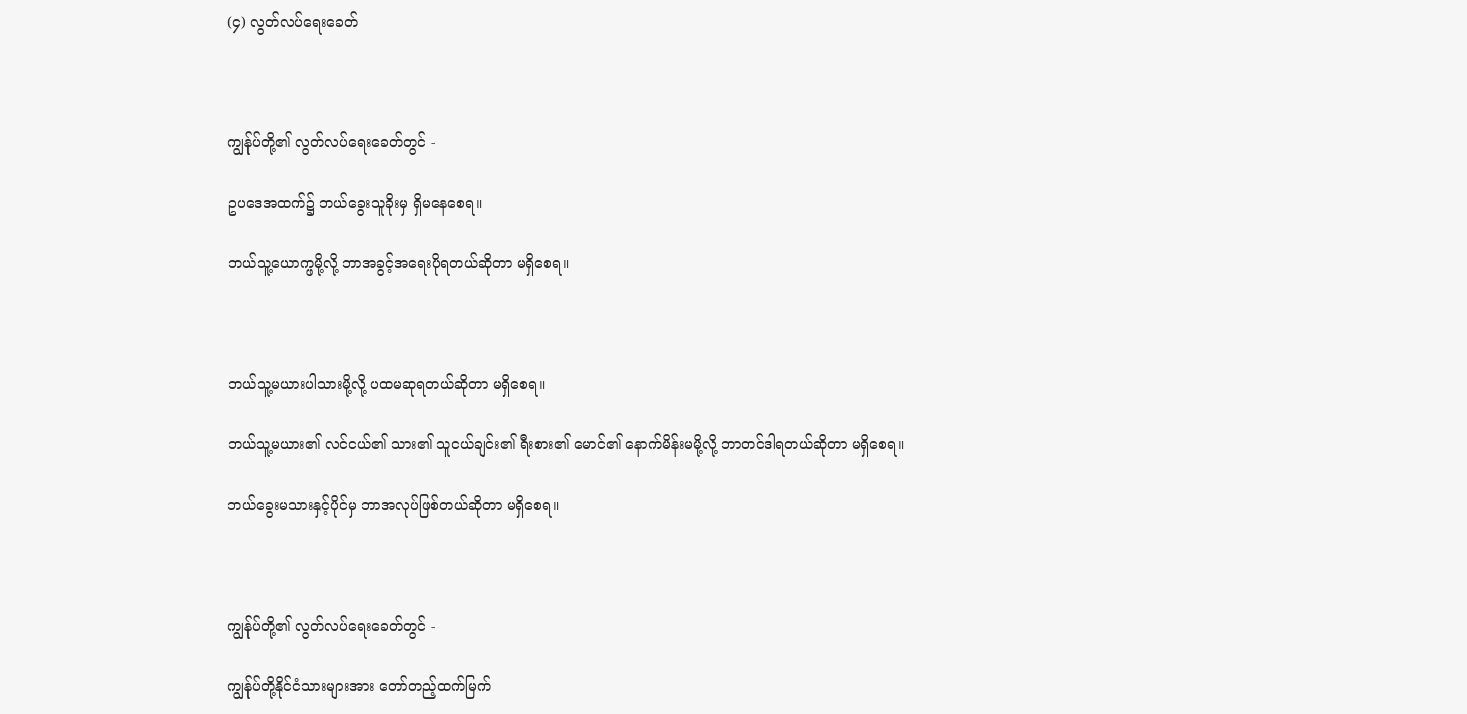(၄) လွတ်လပ်ရေးခေတ်



ကျွန်ုပ်တို့၏ လွတ်လပ်ရေးခေတ်တွင် -

ဥပဒေအထက်၌ ဘယ်ခွေးသူခိုးမှ ရှိမနေစေရ။

ဘယ်သူ့ယောက္ဖမို့လို့ ဘာအခွင့်အရေးပိုရတယ်ဆိုတာ မရှိစေရ။



ဘယ်သူ့မယားပါသားမို့လို့ ပထမဆုရတယ်ဆိုတာ မရှိစေရ။

ဘယ်သူ့မယား၏ လင်ငယ်၏ သား၏ သူငယ်ချင်း၏ ရီးစား၏ မောင်၏ နောက်မိန်းမမို့လို့ ဘာတင်ဒါရတယ်ဆိုတာ မရှိစေရ။

ဘယ်ခွေးမသားနှင့်ပိုင်မှ ဘာအလုပ်ဖြစ်တယ်ဆိုတာ မရှိစေရ။



ကျွန်ုပ်တို့၏ လွတ်လပ်ရေးခေတ်တွင် -

ကျွန်ုပ်တို့နိုင်ငံသားများအား တော်တည့်ထက်မြက်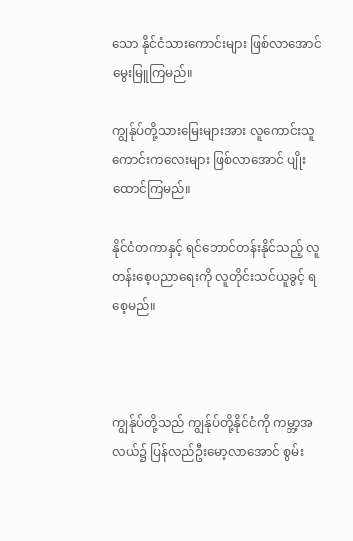သော နိုင်ငံသားကောင်းများ ဖြစ်လာအောင် မွေးမြူကြမည်။

ကျွန်ုပ်တို့သားမြေးများအား လူကောင်းသူကောင်းကလေးများ ဖြစ်လာအောင် ပျိုးထောင်ကြမည်။

နိုင်ငံတကာနှင့် ရင်ဘောင်တန်းနိုင်သည့် လူတန်းစေ့ပညာရေးကို လူတိုင်းသင်ယူခွင့် ရစေ့မည်။



ကျွန်ုပ်တို့သည် ကျွန်ုပ်တို့နိုင်ငံကို ကမ္ဘာ့အလယ်၌ ပြန်လည်ဦးမော့လာအောင် စွမ်း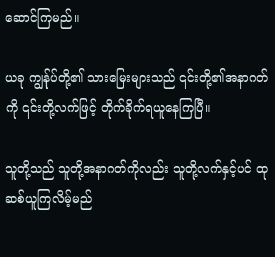ဆောင်ကြမည်။

ယခု ကျွန်ုပ်တို့၏ သားမြေးများသည် ၎င်းတို့၏အနာဂတ်ကို ၎င်းတို့လက်ဖြင့် တိုက်ခိုက်ရယူနေကြပြီ။

သူတို့သည် သူတို့အနာဂတ်ကိုလည်း သူတို့လက်နှင့်ပင် ထုဆစ်ယူကြလိမ့်မည်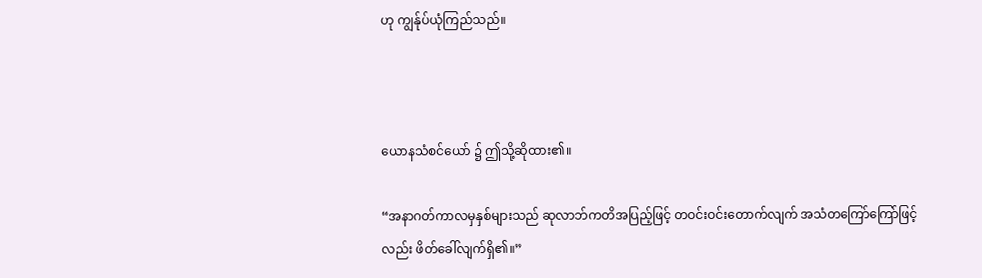ဟု ကျွန်ုပ်ယုံကြည်သည်။



ယောနသံစင်ယော် ၌ ဤသို့ဆိုထား၏။

“အနာဂတ်ကာလမှနှစ်များသည် ဆုလာဘ်ကတိအပြည့်ဖြင့် တဝင်းဝင်းတောက်လျက် အသံတကြော်ကြော်ဖြင့်လည်း ဖိတ်ခေါ်လျက်ရှိ၏။”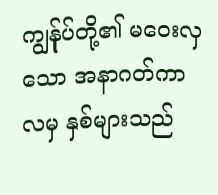ကျွန်ုပ်တို့၏ မဝေးလှသော အနာဂတ်ကာလမှ နှစ်များသည်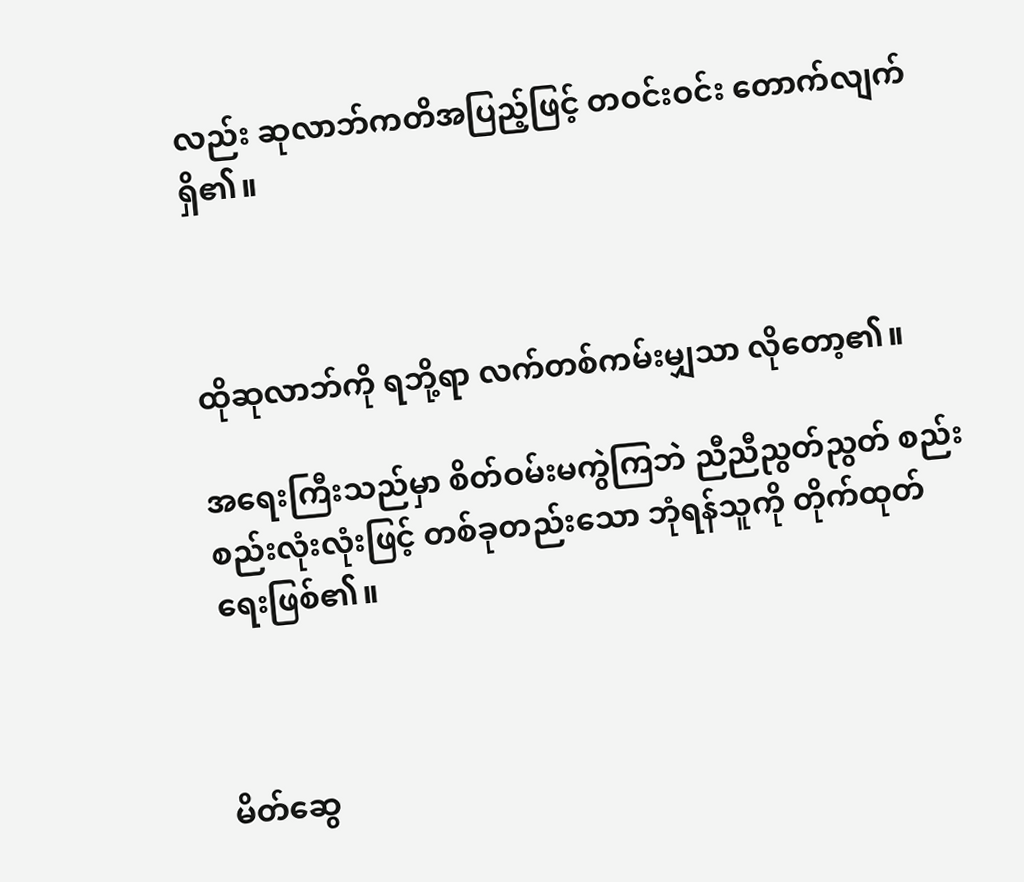လည်း ဆုလာဘ်ကတိအပြည့်ဖြင့် တဝင်းဝင်း တောက်လျက် ရှိ၏။



ထိုဆုလာဘ်ကို ရဘို့ရာ လက်တစ်ကမ်းမျှသာ လိုတော့၏။

အရေးကြီးသည်မှာ စိတ်ဝမ်းမကွဲကြဘဲ ညီညီညွတ်ညွတ် စည်းစည်းလုံးလုံးဖြင့် တစ်ခုတည်းသော ဘုံရန်သူကို တိုက်ထုတ်ရေးဖြစ်၏။



မိတ်ဆွေ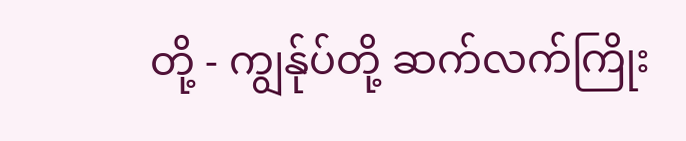တို့ - ကျွန်ုပ်တို့ ဆက်လက်ကြိုး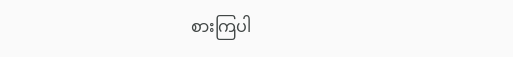စားကြပါ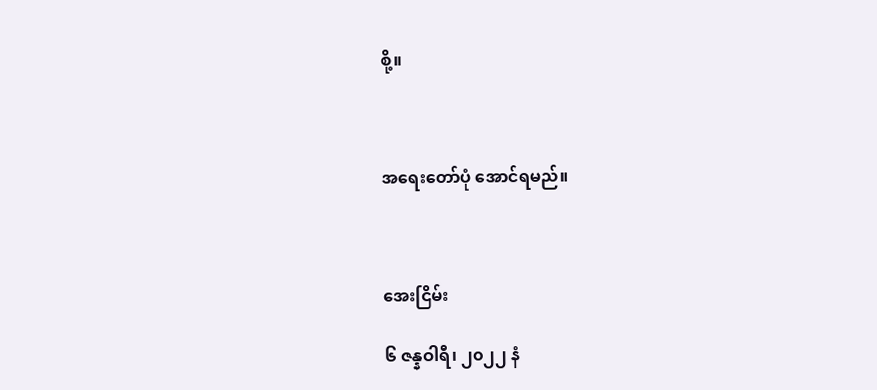စို့။



အရေးတော်ပုံ အောင်ရမည်။



အေးငြိမ်း

၆ ဇန္နဝါရီ၊ ၂၀၂၂ နံ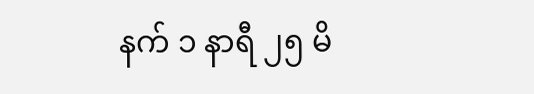နက် ၁ နာရီ ၂၅ မိ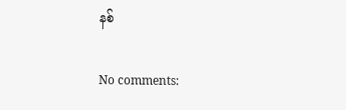နစ်

No comments: